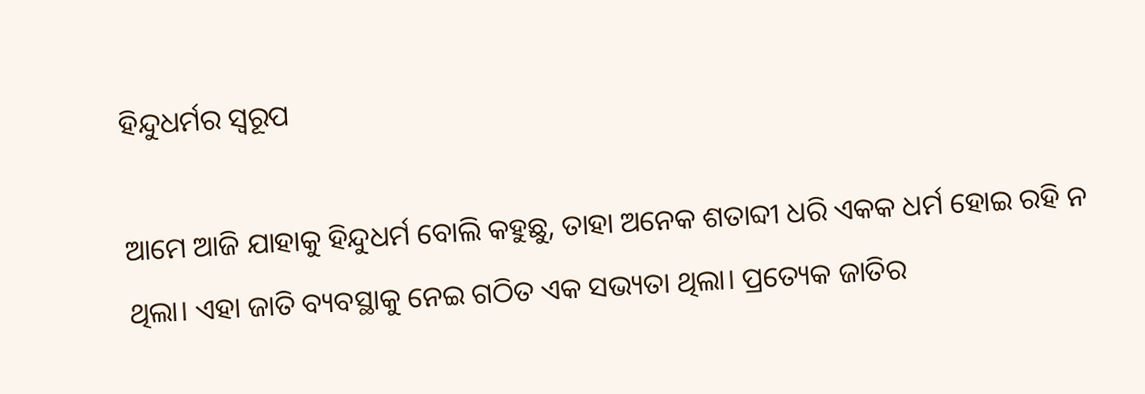ହିନ୍ଦୁଧର୍ମର ସ୍ବରୂପ

ଆମେ ଆଜି ଯାହାକୁ ହିନ୍ଦୁଧର୍ମ ବୋଲି କହୁଛୁ, ତାହା ଅନେକ ଶତାବ୍ଦୀ ଧରି ଏକକ ଧର୍ମ ହୋଇ ରହି ନ ଥିଲା। ଏହା ଜାତି ବ୍ୟବସ୍ଥାକୁ ନେଇ ଗଠିତ ଏକ ସଭ୍ୟତା ଥିଲା। ପ୍ରତ୍ୟେକ ଜାତିର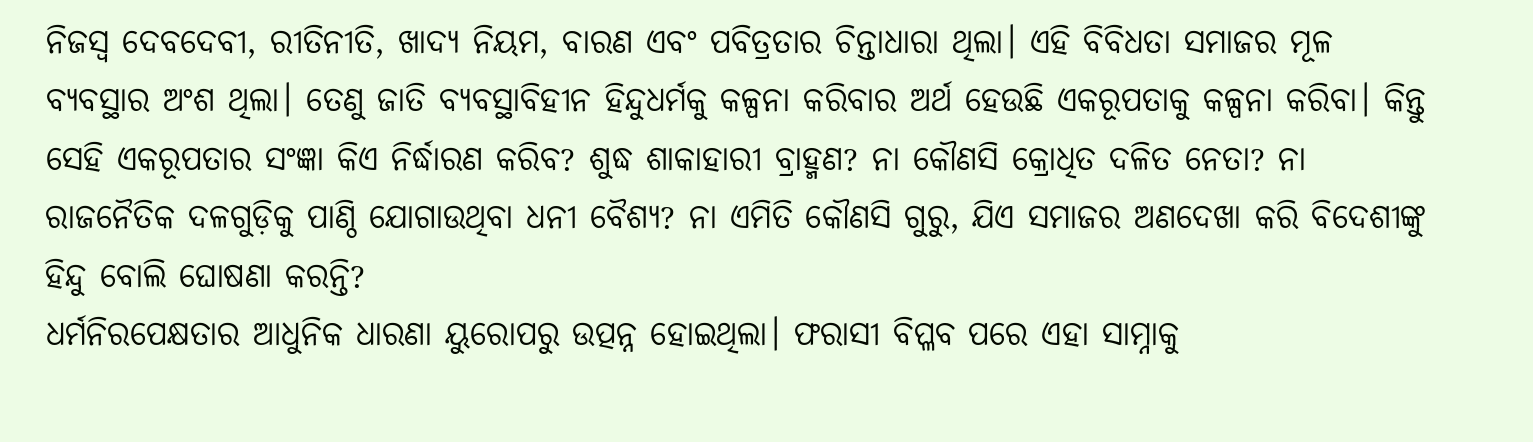ନିଜସ୍ବ ଦେବଦେବୀ, ରୀତିନୀତି, ଖାଦ୍ୟ ନିୟମ, ବାରଣ ଏବଂ ପବିତ୍ରତାର ଚିନ୍ତାଧାରା ଥିଲା। ଏହି ବିବିଧତା ସମାଜର ମୂଳ ବ୍ୟବସ୍ଥାର ଅଂଶ ଥିଲା। ତେଣୁ ଜାତି ବ୍ୟବସ୍ଥାବିହୀନ ହିନ୍ଦୁଧର୍ମକୁ କଳ୍ପନା କରିବାର ଅର୍ଥ ହେଉଛି ଏକରୂପତାକୁ କଳ୍ପନା କରିବା। କିନ୍ତୁ ସେହି ଏକରୂପତାର ସଂଜ୍ଞା କିଏ ନିର୍ଦ୍ଧାରଣ କରିବ? ଶୁଦ୍ଧ ଶାକାହାରୀ ବ୍ରାହ୍ମଣ? ନା କୌଣସି କ୍ରୋଧିତ ଦଳିତ ନେତା? ନା ରାଜନୈତିକ ଦଳଗୁଡ଼ିକୁ ପାଣ୍ଠି ଯୋଗାଉଥିବା ଧନୀ ବୈଶ୍ୟ? ନା ଏମିତି କୌଣସି ଗୁରୁ, ଯିଏ ସମାଜର ଅଣଦେଖା କରି ବିଦେଶୀଙ୍କୁ ହିନ୍ଦୁ ବୋଲି ଘୋଷଣା କରନ୍ତି?
ଧର୍ମନିରପେକ୍ଷତାର ଆଧୁନିକ ଧାରଣା ୟୁରୋପରୁ ଉତ୍ପନ୍ନ ହୋଇଥିଲା। ଫରାସୀ ବିପ୍ଳବ ପରେ ଏହା ସାମ୍ନାକୁ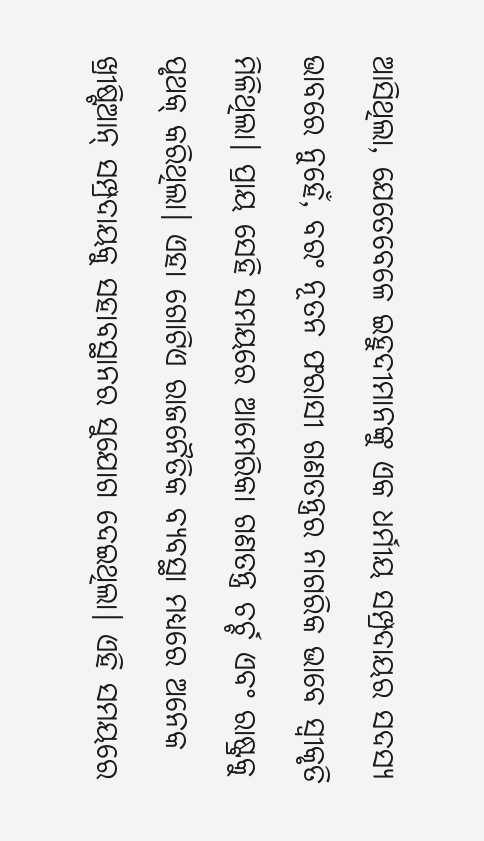ଆସିଥିଲା, ଯେତେବେଳେ ଇହୁଦୀମାନଙ୍କୁ ଏକ ଧର୍ମୀୟ ସମ୍ପ୍ରଦାୟର ସଦସ୍ୟ ଭାବରେ ନୁହେଁ, ବରଂ ନୂତନ ଫରାସୀ ଗଣତନ୍ତ୍ରର ନାଗରିକ ଭାବେ ସ୍ବୀକୃତି ମିଳିଥିଲା। ପ୍ରାୟ ସେହି ସମୟରେ ଆମେରିକା ଗଣତନ୍ତ୍ର ଚର୍ଚ୍ଚ ଏବଂ ରାଷ୍ଟ୍ରକୁ ପୃଥକ୍‌ କରିଥିଲା। ଏହା ଗୋଟିଏ ରାଜନୈତିକ ବ୍ୟବସ୍ଥା ମଧ୍ୟରେ ଅନେକ ଖ୍ରୀଷ୍ଟିଆନ୍‌ ସମ୍ପ୍ରଦାୟକୁ ସହାବସ୍ଥାନର ସୁଯୋଗ ଦେଇଥିଲା। ଏହି ସମୟରେ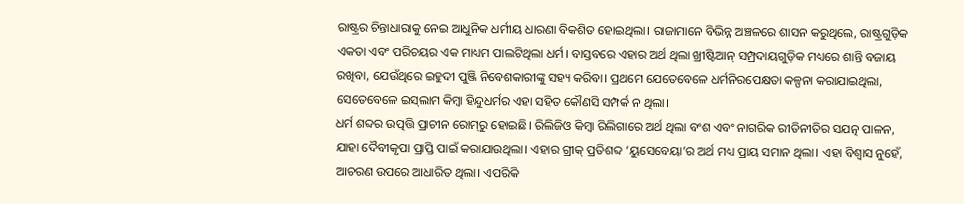ରାଷ୍ଟ୍ରର ଚିନ୍ତାଧାରାକୁ ନେଇ ଆଧୁନିକ ଧର୍ମୀୟ ଧାରଣା ବିକଶିତ ହୋଇଥିଲା। ରାଜାମାନେ ବିଭିନ୍ନ ଅଞ୍ଚଳରେ ଶାସନ କରୁଥିଲେ, ରାଷ୍ଟ୍ରଗୁଡ଼ିକ ଏକତା ଏବଂ ପରିଚୟର ଏକ ମାଧ୍ୟମ ପାଲଟିଥିଲା ଧର୍ମ। ବାସ୍ତବରେ ଏହାର ଅର୍ଥ ଥିଲା ଖ୍ରୀଷ୍ଟିଆନ୍‌ ସମ୍ପ୍ରଦାୟଗୁଡ଼ିକ ମଧ୍ୟରେ ଶାନ୍ତି ବଜାୟ ରଖିବା, ଯେଉଁଥିରେ ଇହୁଦୀ ପୁଞ୍ଜି ନିବେଶକାରୀଙ୍କୁ ସହ୍ୟ କରିବା। ପ୍ରଥମେ ଯେତେବେଳେ ଧର୍ମନିରପେକ୍ଷତା କଳ୍ପନା କରାଯାଇଥିଲା, ସେତେବେଳେ ଇସ୍‌ଲାମ କିମ୍ବା ହିନ୍ଦୁଧର୍ମର ଏହା ସହିତ କୌଣସି ସମ୍ପର୍କ ନ ଥିଲା।
ଧର୍ମ ଶବ୍ଦର ଉତ୍ପତ୍ତି ପ୍ରାଚୀନ ରୋମ୍‌ରୁ ହୋଇଛି। ରିଲିଜିଓ କିମ୍ବା ରିଲିଗାରେ ଅର୍ଥ ଥିଲା ବଂଶ ଏବଂ ନାଗରିକ ରୀତିନୀତିର ସଯତ୍ନ ପାଳନ, ଯାହା ଦୈବୀକୃପା ପ୍ରାପ୍ତି ପାଇଁ କରାଯାଉଥିଲା। ଏହାର ଗ୍ରୀକ୍‌ ପ୍ରତିଶବ୍ଦ ‘ୟୁସେବେୟା’ର ଅର୍ଥ ମଧ୍ୟ ପ୍ରାୟ ସମାନ ଥିଲା। ଏହା ବିଶ୍ୱାସ ନୁହେଁ, ଆଚରଣ ଉପରେ ଆଧାରିତ ଥିଲା। ଏପରିକି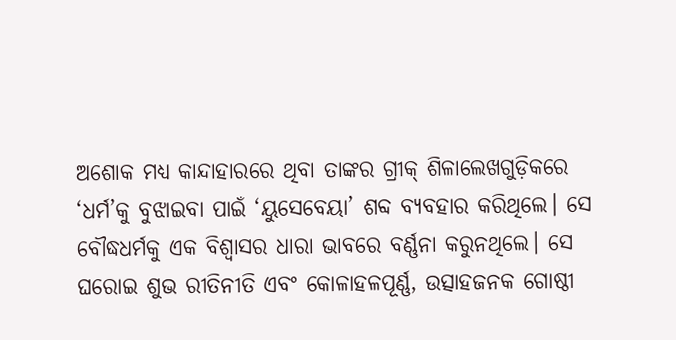ଅଶୋକ ମଧ୍ୟ କାନ୍ଦାହାରରେ ଥିବା ତାଙ୍କର ଗ୍ରୀକ୍‌ ଶିଳାଲେଖଗୁଡ଼ିକରେ ‘ଧର୍ମ’କୁ ବୁଝାଇବା ପାଇଁ ‘ୟୁସେବେୟା’ ଶବ୍ଦ ବ୍ୟବହାର କରିଥିଲେ। ସେ ବୌଦ୍ଧଧର୍ମକୁ ଏକ ବିଶ୍ୱାସର ଧାରା ଭାବରେ ବର୍ଣ୍ଣନା କରୁନଥିଲେ। ସେ ଘରୋଇ ଶୁଭ ରୀତିନୀତି ଏବଂ କୋଳାହଳପୂର୍ଣ୍ଣ, ଉତ୍ସାହଜନକ ଗୋଷ୍ଠୀ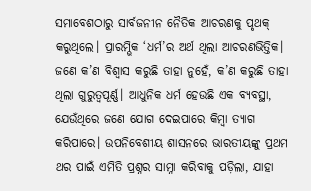ସମାବେଶଠାରୁ ସାର୍ବଜନୀନ ନୈତିକ ଆଚରଣକୁ ପୃଥକ୍‌ କରୁଥିଲେ। ପ୍ରାରମ୍ଭିକ ‘ଧର୍ମ’ର ଅର୍ଥ ଥିଲା ଆଚରଣଭିତ୍ତିକ। ଜଣେ କ’ଣ ବିଶ୍ୱାସ କରୁଛି ତାହା ନୁହେଁ, କ’ଣ କରୁଛି ତାହା ଥିଲା ଗୁରୁତ୍ୱପୂର୍ଣ୍ଣ। ଆଧୁନିକ ଧର୍ମ ହେଉଛି ଏକ ବ୍ୟବସ୍ଥା, ଯେଉଁଥିରେ ଜଣେ ଯୋଗ ଦେଇପାରେ କିମ୍ବା ତ୍ୟାଗ କରିପାରେ। ଉପନିବେଶୀୟ ଶାସନରେ ଭାରତୀୟଙ୍କୁ ପ୍ରଥମ ଥର ପାଇଁ ଏମିତି ପ୍ରଶ୍ନର ସାମ୍ନା କରିବାକୁ ପଡ଼ିଲା, ଯାହା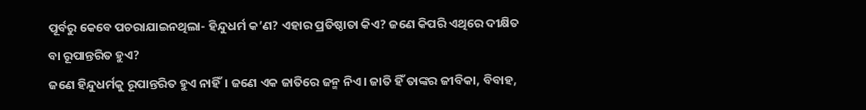ପୂର୍ବରୁ କେବେ ପଚରାଯାଇନଥିଲା- ହିନ୍ଦୁଧର୍ମ କ’ଣ? ଏହାର ପ୍ରତିଷ୍ଠାତା କିଏ? ଜଣେ କିପରି ଏଥିରେ ଦୀକ୍ଷିତ ବା ରୂପାନ୍ତରିତ ହୁଏ?
ଜଣେ ହିନ୍ଦୁଧର୍ମକୁ ରୂପାନ୍ତରିତ ହୁଏ ନାହିଁ। ଜଣେ ଏକ ଜାତିରେ ଜନ୍ମ ନିଏ। ଜାତି ହିଁ ତାଙ୍କର ଜୀବିକା, ବିବାହ,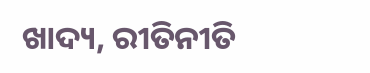ଖାଦ୍ୟ, ରୀତିନୀତି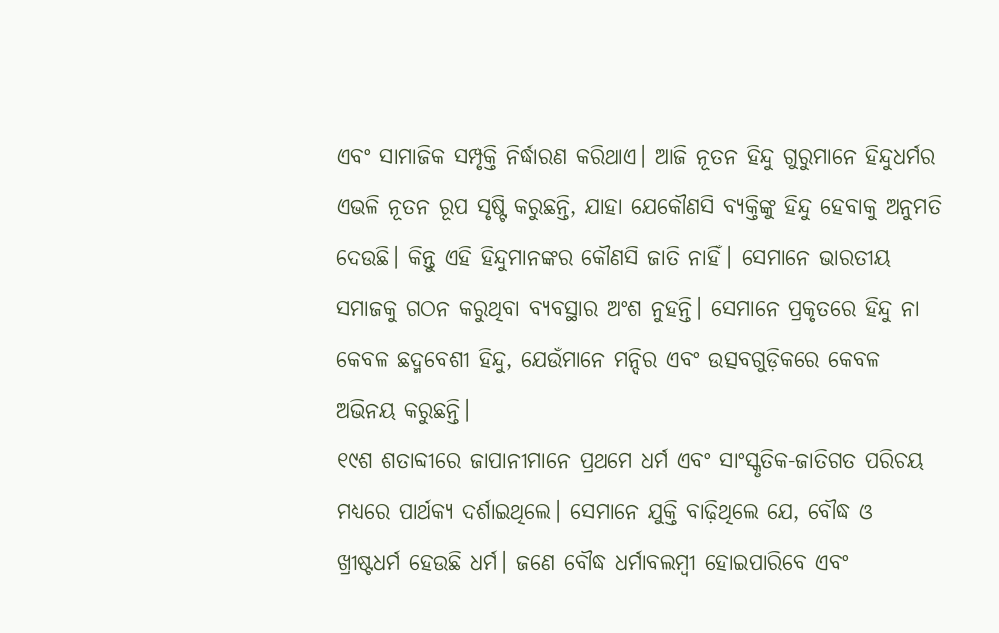ଏବଂ ସାମାଜିକ ସମ୍ପୃକ୍ତି ନିର୍ଦ୍ଧାରଣ କରିଥାଏ। ଆଜି ନୂତନ ହିନ୍ଦୁ ଗୁରୁମାନେ ହିନ୍ଦୁଧର୍ମର ଏଭଳି ନୂତନ ରୂପ ସୃଷ୍ଟି କରୁଛନ୍ତି, ଯାହା ଯେକୌଣସି ବ୍ୟକ୍ତିଙ୍କୁ ହିନ୍ଦୁ ହେବାକୁ ଅନୁମତି ଦେଉଛି। କିନ୍ତୁ ଏହି ହିନ୍ଦୁମାନଙ୍କର କୌଣସି ଜାତି ନାହିଁ। ସେମାନେ ଭାରତୀୟ ସମାଜକୁ ଗଠନ କରୁଥିବା ବ୍ୟବସ୍ଥାର ଅଂଶ ନୁହନ୍ତି। ସେମାନେ ପ୍ରକୃତରେ ହିନ୍ଦୁ ନା କେବଳ ଛଦ୍ମବେଶୀ ହିନ୍ଦୁ, ଯେଉଁମାନେ ମନ୍ଦିର ଏବଂ ଉତ୍ସବଗୁଡ଼ିକରେ କେବଳ ଅଭିନୟ କରୁଛନ୍ତି।
୧୯ଶ ଶତାବ୍ଦୀରେ ଜାପାନୀମାନେ ପ୍ରଥମେ ଧର୍ମ ଏବଂ ସାଂସ୍କୃତିକ-ଜାତିଗତ ପରିଚୟ ମଧ୍ୟରେ ପାର୍ଥକ୍ୟ ଦର୍ଶାଇଥିଲେ। ସେମାନେ ଯୁକ୍ତି ବାଢ଼ିଥିଲେ ଯେ, ବୌଦ୍ଧ ଓ ଖ୍ରୀଷ୍ଟଧର୍ମ ହେଉଛି ଧର୍ମ। ଜଣେ ବୌଦ୍ଧ ଧର୍ମାବଲମ୍ବୀ ହୋଇପାରିବେ ଏବଂ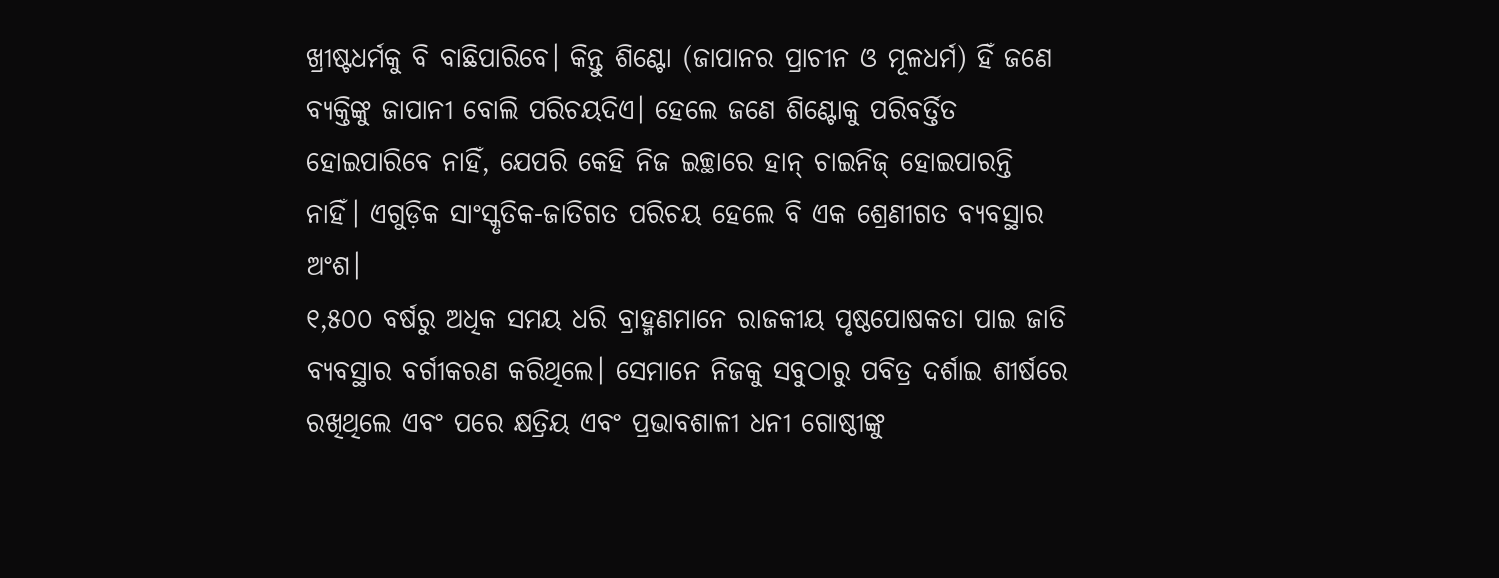ଖ୍ରୀଷ୍ଟଧର୍ମକୁ ବି ବାଛିପାରିବେ। କିନ୍ତୁ ଶିଣ୍ଟୋ (ଜାପାନର ପ୍ରାଚୀନ ଓ ମୂଳଧର୍ମ) ହିଁ ଜଣେ ବ୍ୟକ୍ତିଙ୍କୁ ଜାପାନୀ ବୋଲି ପରିଚୟଦିଏ। ହେଲେ ଜଣେ ଶିଣ୍ଟୋକୁ ପରିବର୍ତ୍ତିତ ହୋଇପାରିବେ ନାହିଁ, ଯେପରି କେହି ନିଜ ଇଚ୍ଛାରେ ହାନ୍‌ ଚାଇନିଜ୍‌ ହୋଇପାରନ୍ତି ନାହିଁ। ଏଗୁଡ଼ିକ ସାଂସ୍କୃତିକ-ଜାତିଗତ ପରିଚୟ ହେଲେ ବି ଏକ ଶ୍ରେଣୀଗତ ବ୍ୟବସ୍ଥାର ଅଂଶ।
୧,୫୦୦ ବର୍ଷରୁ ଅଧିକ ସମୟ ଧରି ବ୍ରାହ୍ମଣମାନେ ରାଜକୀୟ ପୃଷ୍ଠପୋଷକତା ପାଇ ଜାତି ବ୍ୟବସ୍ଥାର ବର୍ଗୀକରଣ କରିଥିଲେ। ସେମାନେ ନିଜକୁ ସବୁଠାରୁ ପବିତ୍ର ଦର୍ଶାଇ ଶୀର୍ଷରେ ରଖିଥିଲେ ଏବଂ ପରେ କ୍ଷତ୍ରିୟ ଏବଂ ପ୍ରଭାବଶାଳୀ ଧନୀ ଗୋଷ୍ଠୀଙ୍କୁ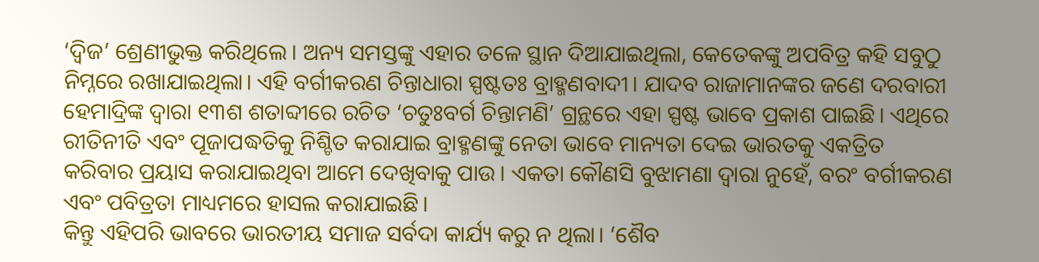‘ଦ୍ୱିଜ’ ଶ୍ରେଣୀଭୁକ୍ତ କରିଥିଲେ। ଅନ୍ୟ ସମସ୍ତଙ୍କୁ ଏହାର ତଳେ ସ୍ଥାନ ଦିଆଯାଇଥିଲା, କେତେକଙ୍କୁ ଅପବିତ୍ର କହି ସବୁଠୁ ନିମ୍ନରେ ରଖାଯାଇଥିଲା। ଏହି ବର୍ଗୀକରଣ ଚିନ୍ତାଧାରା ସ୍ପଷ୍ଟତଃ ବ୍ରାହ୍ମଣବାଦୀ। ଯାଦବ ରାଜାମାନଙ୍କର ଜଣେ ଦରବାରୀ ହେମାଦ୍ରିଙ୍କ ଦ୍ୱାରା ୧୩ଶ ଶତାବ୍ଦୀରେ ରଚିତ ‘ଚତୁଃବର୍ଗ ଚିନ୍ତାମଣି’ ଗ୍ରନ୍ଥରେ ଏହା ସ୍ପଷ୍ଟ ଭାବେ ପ୍ରକାଶ ପାଇଛି। ଏଥିରେ ରୀତିନୀତି ଏବଂ ପୂଜାପଦ୍ଧତିକୁ ନିଶ୍ଚିତ କରାଯାଇ ବ୍ରାହ୍ମଣଙ୍କୁ ନେତା ଭାବେ ମାନ୍ୟତା ଦେଇ ଭାରତକୁ ଏକତ୍ରିତ କରିବାର ପ୍ରୟାସ କରାଯାଇଥିବା ଆମେ ଦେଖିବାକୁ ପାଉ। ଏକତା କୌଣସି ବୁଝାମଣା ଦ୍ୱାରା ନୁହେଁ, ବରଂ ବର୍ଗୀକରଣ ଏବଂ ପବିତ୍ରତା ମାଧ୍ୟମରେ ହାସଲ କରାଯାଇଛି।
କିନ୍ତୁ ଏହିପରି ଭାବରେ ଭାରତୀୟ ସମାଜ ସର୍ବଦା କାର୍ଯ୍ୟ କରୁ ନ ଥିଲା। ‘ଶୈବ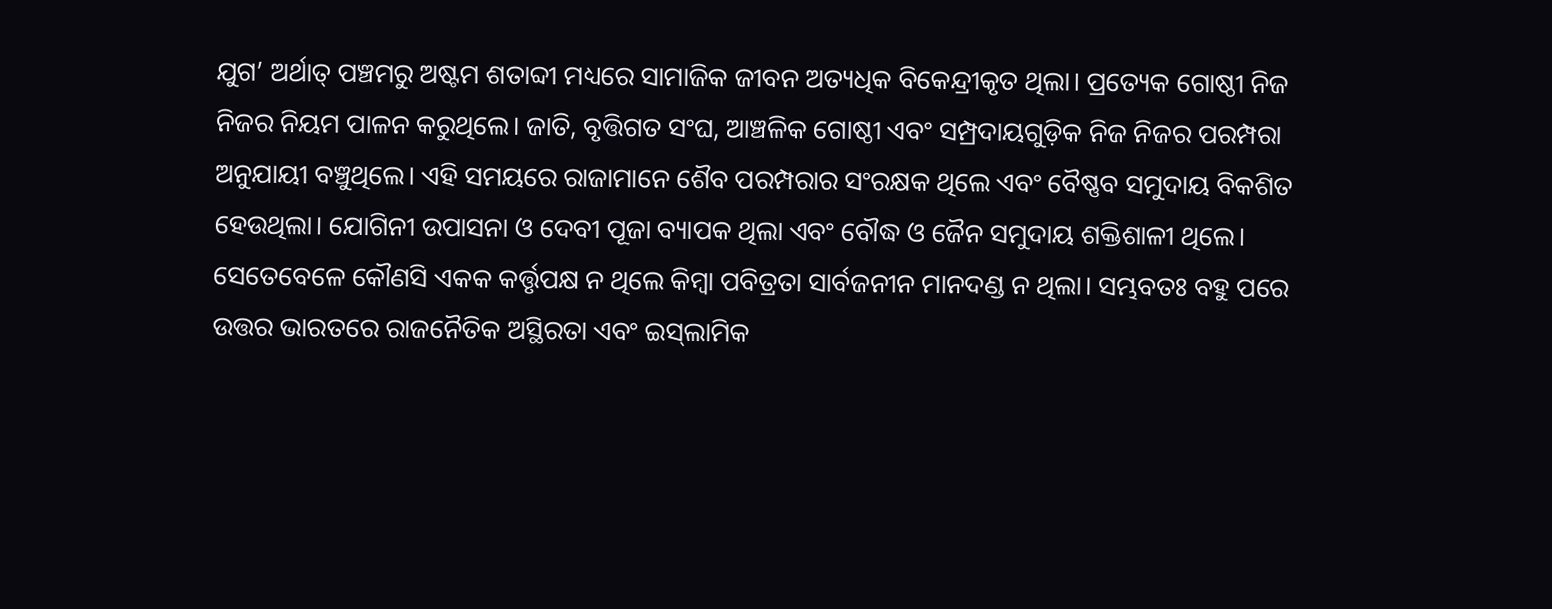ଯୁଗ’ ଅର୍ଥାତ୍‌ ପଞ୍ଚମରୁ ଅଷ୍ଟମ ଶତାବ୍ଦୀ ମଧ୍ୟରେ ସାମାଜିକ ଜୀବନ ଅତ୍ୟଧିକ ବିକେନ୍ଦ୍ରୀକୃତ ଥିଲା। ପ୍ରତ୍ୟେକ ଗୋଷ୍ଠୀ ନିଜ ନିଜର ନିୟମ ପାଳନ କରୁଥିଲେ। ଜାତି, ବୃତ୍ତିଗତ ସଂଘ, ଆଞ୍ଚଳିକ ଗୋଷ୍ଠୀ ଏବଂ ସମ୍ପ୍ରଦାୟଗୁଡ଼ିକ ନିଜ ନିଜର ପରମ୍ପରା ଅନୁଯାୟୀ ବଞ୍ଚୁଥିଲେ। ଏହି ସମୟରେ ରାଜାମାନେ ଶୈବ ପରମ୍ପରାର ସଂରକ୍ଷକ ଥିଲେ ଏବଂ ବୈଷ୍ଣବ ସମୁଦାୟ ବିକଶିତ ହେଉଥିଲା। ଯୋଗିନୀ ଉପାସନା ଓ ଦେବୀ ପୂଜା ବ୍ୟାପକ ଥିଲା ଏବଂ ବୌଦ୍ଧ ଓ ଜୈନ ସମୁଦାୟ ଶକ୍ତିଶାଳୀ ଥିଲେ। ସେତେବେଳେ କୌଣସି ଏକକ କର୍ତ୍ତୃପକ୍ଷ ନ ଥିଲେ କିମ୍ବା ପବିତ୍ରତା ସାର୍ବଜନୀନ ମାନଦଣ୍ଡ ନ ଥିଲା। ସମ୍ଭବତଃ ବହୁ ପରେ ଉତ୍ତର ଭାରତରେ ରାଜନୈତିକ ଅସ୍ଥିରତା ଏବଂ ଇସ୍‌ଲାମିକ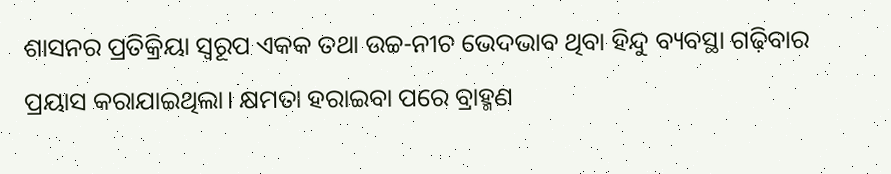ଶାସନର ପ୍ରତିକ୍ରିୟା ସ୍ବରୂପ ଏକକ ତଥା ଉଚ୍ଚ-ନୀଚ ଭେଦଭାବ ଥିବା ହିନ୍ଦୁ ବ୍ୟବସ୍ଥା ଗଢ଼ିବାର ପ୍ରୟାସ କରାଯାଇଥିଲା। କ୍ଷମତା ହରାଇବା ପରେ ବ୍ରାହ୍ମଣ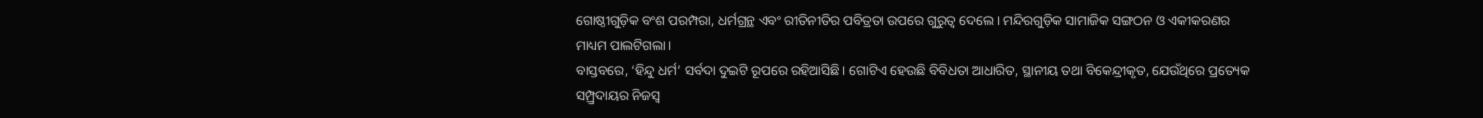ଗୋଷ୍ଠୀଗୁଡ଼ିକ ବଂଶ ପରମ୍ପରା, ଧର୍ମଗ୍ରନ୍ଥ ଏବଂ ରୀତିନୀତିର ପବିତ୍ରତା ଉପରେ ଗୁରୁତ୍ୱ ଦେଲେ। ମନ୍ଦିରଗୁଡ଼ିକ ସାମାଜିକ ସଙ୍ଗଠନ ଓ ଏକୀକରଣର ମାଧ୍ୟମ ପାଲଟିଗଲା।
ବାସ୍ତବରେ, ‘ହିନ୍ଦୁ ଧର୍ମ’ ସର୍ବଦା ଦୁଇଟି ରୂପରେ ରହିଆସିଛି। ଗୋଟିଏ ହେଉଛି ବିବିଧତା ଆଧାରିତ, ସ୍ଥାନୀୟ ତଥା ବିକେନ୍ଦ୍ରୀକୃତ, ଯେଉଁଥିରେ ପ୍ରତ୍ୟେକ ସମ୍ପ୍ର୍ରଦାୟର ନିଜସ୍ବ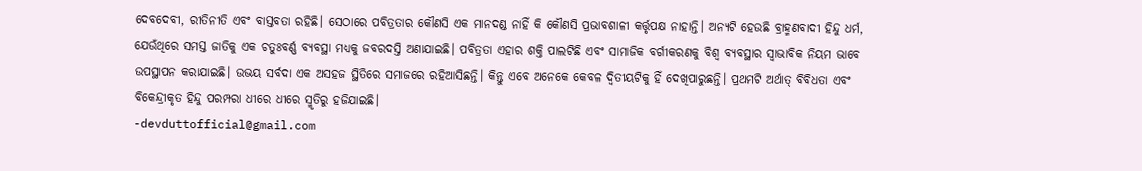ଦେବଦେବୀ, ରୀତିନୀତି ଏବଂ ବାସ୍ତବତା ରହିଛି। ସେଠାରେ ପବିତ୍ରତାର କୌଣସି ଏକ ମାନଦଣ୍ଡ ନାହିଁ କି କୌଣସି ପ୍ରଭାବଶାଳୀ କର୍ତ୍ତୃପକ୍ଷ ନାହାନ୍ତି। ଅନ୍ୟଟି ହେଉଛି ବ୍ରାହ୍ମଣବାଦୀ ହିନ୍ଦୁ ଧର୍ମ, ଯେଉଁଥିରେ ସମସ୍ତ ଜାତିକୁ ଏକ ଚତୁଃବର୍ଣ୍ଣ ବ୍ୟବସ୍ଥା ମଧ୍ୟକୁ ଜବରଦସ୍ତି ଅଣାଯାଇଛି। ପବିତ୍ରତା ଏହାର ଶକ୍ତି ପାଲଟିଛି ଏବଂ ସାମାଜିକ ବର୍ଗୀକରଣକୁ ବିଶ୍ୱ ବ୍ୟବସ୍ଥାର ସ୍ବାଭାବିକ ନିୟମ ଭାବେ ଉପସ୍ଥାପନ କରାଯାଇଛି। ଉଭୟ ସର୍ବଦା ଏକ ଅସହଜ ସ୍ଥିତିରେ ସମାଜରେ ରହିଆସିଛନ୍ତି। କିନ୍ତୁ ଏବେ ଅନେକେ କେବଳ ଦ୍ୱିତୀୟଟିକୁ ହିଁ ଦେଖିପାରୁଛନ୍ତି। ପ୍ରଥମଟି ଅର୍ଥାତ୍‌ ବିବିଧତା ଏବଂ ବିକେନ୍ଦ୍ରୀକୃତ ହିନ୍ଦୁ ପରମ୍ପରା ଧୀରେ ଧୀରେ ସ୍ମୃତିରୁ ହଜିଯାଇଛି।
-devduttofficial@gmail.com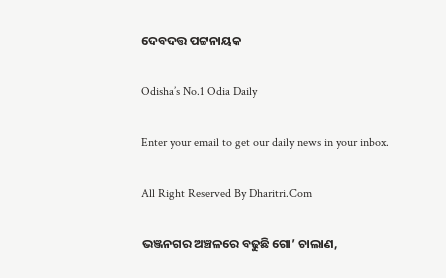ଦେବଦତ୍ତ ପଟ୍ଟନାୟକ

Odisha’s No.1 Odia Daily

Enter your email to get our daily news in your inbox.

All Right Reserved By Dharitri.Com

ଭଞ୍ଜନଗର ଅଞ୍ଚଳରେ ବଢୁଛି ଗୋ’ ଚାଲାଣ,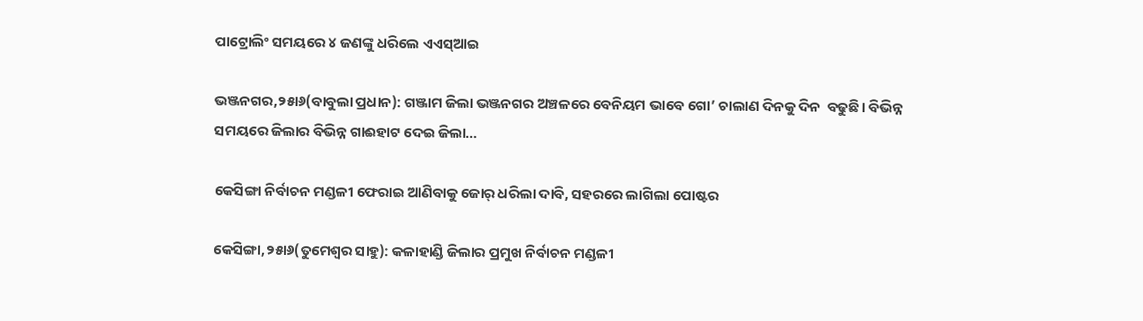ପାଟ୍ରୋଲିଂ ସମୟରେ ୪ ଜଣଙ୍କୁ ଧରିଲେ ଏଏସ୍‌ଆଇ

ଭଞ୍ଜନଗର,୨୫ା୬(ବାବୁଲା ପ୍ରଧାନ): ଗଞ୍ଜାମ ଜିଲା ଭଞ୍ଜନଗର ଅଞ୍ଚଳରେ ବେନିୟମ ଭାବେ ଗୋ’ ଚାଲାଣ ଦିନକୁ ଦିନ  ବଢୁଛି। ବିଭିନ୍ନ ସମୟରେ ଜିଲାର ବିଭିନ୍ନ ଗାଈହାଟ ଦେଇ ଜିଲା…

କେସିଙ୍ଗା ନିର୍ବାଚନ ମଣ୍ଡଳୀ ଫେରାଇ ଆଣିବାକୁ ଜୋର୍‌ ଧରିଲା ଦାବି, ସହରରେ ଲାଗିଲା ପୋଷ୍ଟର

କେସିଙ୍ଗା,୨୫ା୬(ତୁମେଶ୍ୱର ସାହୁ): କଳାହାଣ୍ଡି ଜିଲାର ପ୍ରମୁଖ ନିର୍ବାଚନ ମଣ୍ଡଳୀ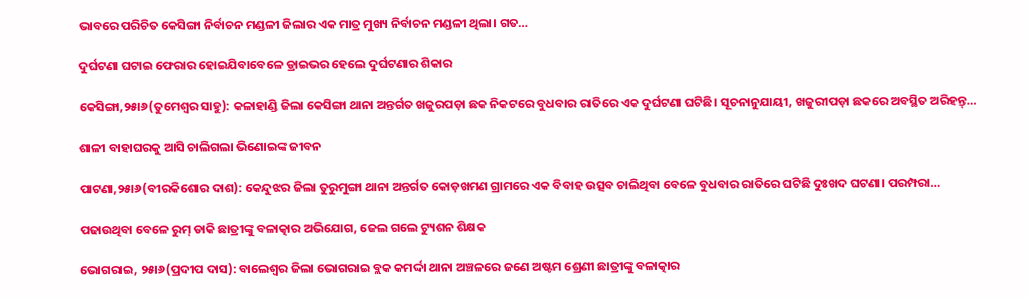ଭାବରେ ପରିଚିତ କେସିଙ୍ଗା ନିର୍ବାଚନ ମଣ୍ଡଳୀ ଜିଲାର ଏକ ମାତ୍ର ମୁଖ୍ୟ ନିର୍ବାଚନ ମଣ୍ଡଳୀ ଥିଲା। ଗତ…

ଦୁର୍ଘଟଣା ଘଟାଇ ଫେରାର ହୋଇଯିବାବେଳେ ଡ୍ରାଇଭର ହେଲେ ଦୁର୍ଘଟଣାର ଶିକାର

କେସିଙ୍ଗା,୨୫ା୬(ତୁମେଶ୍ୱର ସାହୁ): କଳାହାଣ୍ଡି ଜିଲା କେସିଙ୍ଗା ଥାନା ଅନ୍ତର୍ଗତ ଖଜୁରପଡ଼ା ଛକ ନିକଟରେ ବୁଧବାର ରାତିରେ ଏକ ଦୁର୍ଘଟଣା ଘଟିଛି। ସୂଚନାନୁଯାୟୀ, ଖଜୁରୀପଡ଼ା ଛକରେ ଅବସ୍ଥିତ ଅରିହନ୍ତ୍‌…

ଶାଳୀ ବାହାଘରକୁ ଆସି ଚାଲିଗଲା ଭିଣୋଇଙ୍କ ଜୀବନ

ପାଟଣା,୨୫ା୬(ବୀରକିଶୋର ଦାଶ): କେନ୍ଦୁଝର ଜିଲା ତୁରୁମୁଙ୍ଗା ଥାନା ଅନ୍ତର୍ଗତ କୋଡ଼ଖମଣ ଗ୍ରାମରେ ଏକ ବିବାହ ଉତ୍ସବ ଚାଲିଥିବା ବେଳେ ବୁଧବାର ରାତିରେ ଘଟିଛି ଦୁଃଖଦ ଘଟଣା। ପରମ୍ପରା…

ପଢାଉଥିବା ବେଳେ ରୁମ୍‌ ଡାକି ଛାତ୍ରୀଙ୍କୁ ବଳାତ୍କାର ଅଭିଯୋଗ, ଜେଲ ଗଲେ ଟ୍ୟୁଶନ ଶିକ୍ଷକ

ଭୋଗରାଇ, ୨୫ା୬(ପ୍ରଦୀପ ଦାସ): ବାଲେଶ୍ୱର ଜିଲା ଭୋଗରାଇ ବ୍ଲକ କମର୍ଦ୍ଦା ଥାନା ଅଞ୍ଚଳରେ ଜଣେ ଅଷ୍ଟମ ଶ୍ରେଣୀ ଛାତ୍ରୀଙ୍କୁ ବଳାତ୍କାର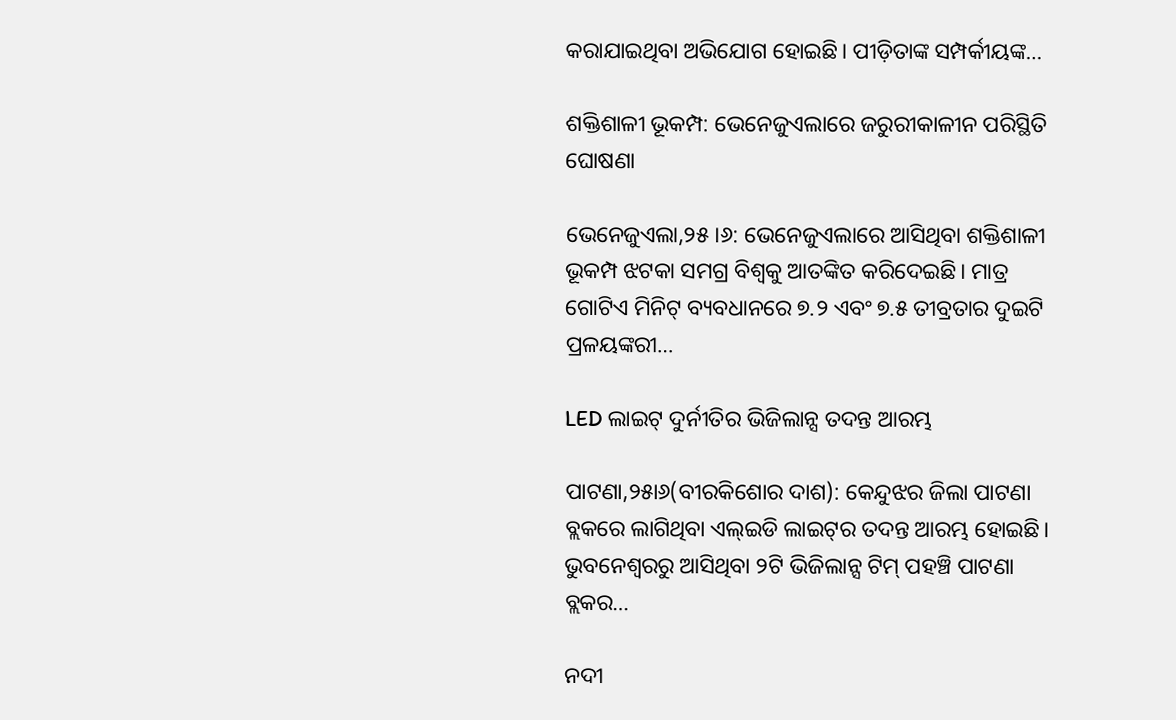କରାଯାଇଥିବା ଅଭିଯୋଗ ହୋଇଛି। ପୀଡ଼ିତାଙ୍କ ସମ୍ପର୍କୀୟଙ୍କ…

ଶକ୍ତିଶାଳୀ ଭୂକମ୍ପ: ଭେନେଜୁଏଲାରେ ଜରୁରୀକାଳୀନ ପରିସ୍ଥିତି ଘୋଷଣା

ଭେନେଜୁଏଲା,୨୫।୬: ଭେନେଜୁଏଲାରେ ଆସିଥିବା ଶକ୍ତିଶାଳୀ ଭୂକମ୍ପ ଝଟକା ସମଗ୍ର ବିଶ୍ୱକୁ ଆତଙ୍କିତ କରିଦେଇଛି। ମାତ୍ର ଗୋଟିଏ ମିନିଟ୍‌ ବ୍ୟବଧାନରେ ୭.୨ ଏବଂ ୭.୫ ତୀବ୍ରତାର ଦୁଇଟି ପ୍ରଳୟଙ୍କରୀ…

LED ଲାଇଟ୍‌ ଦୁର୍ନୀତିର ଭିଜିଲାନ୍ସ ତଦନ୍ତ ଆରମ୍ଭ

ପାଟଣା,୨୫ା୬(ବୀରକିଶୋର ଦାଶ): କେନ୍ଦୁଝର ଜିଲା ପାଟଣା ବ୍ଲକରେ ଲାଗିଥିବା ଏଲ୍‌ଇଡି ଲାଇଟ୍‌ର ତଦନ୍ତ ଆରମ୍ଭ ହୋଇଛି। ଭୁବନେଶ୍ୱରରୁ ଆସିଥିବା ୨ଟି ଭିଜିଲାନ୍ସ ଟିମ୍‌ ପହଞ୍ଚି ପାଟଣା ବ୍ଲକର…

ନଦୀ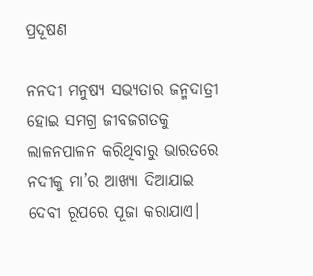ପ୍ରଦୂଷଣ

ନନଦୀ ମନୁଷ୍ୟ ସଭ୍ୟତାର ଜନ୍ମଦାତ୍ରୀ ହୋଇ ସମଗ୍ର ଜୀବଜଗତକୁ ଲାଳନପାଳନ କରିଥିବାରୁ ଭାରତରେ ନଦୀକୁ ମା’ର ଆଖ୍ୟା ଦିଆଯାଇ ଦେବୀ ରୂପରେ ପୂଜା କରାଯାଏ।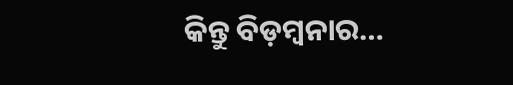କିନ୍ତୁ ବିଡ଼ମ୍ବନାର…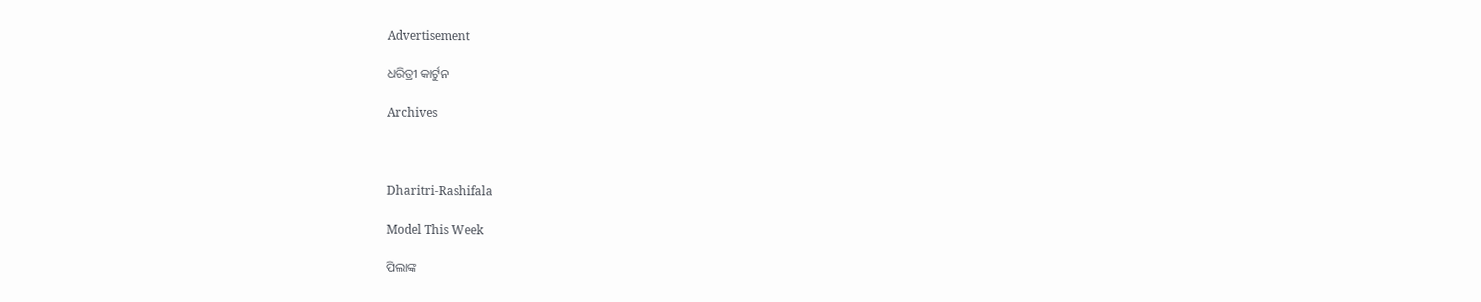Advertisement

ଧରିତ୍ରୀ କାର୍ଟୁନ

Archives



Dharitri-Rashifala

Model This Week

ପିଲାଙ୍କ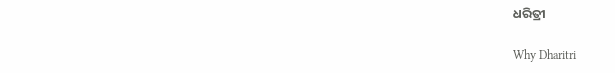ଧରିତ୍ରୀ

Why Dharitri